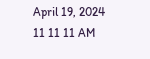April 19, 2024
11 11 11 AM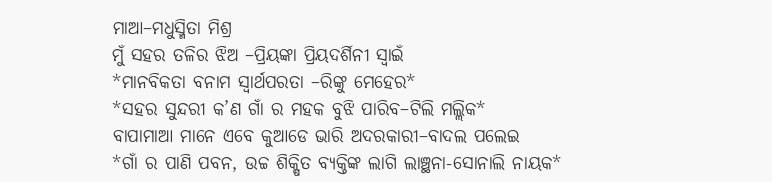ମାଆ–ମଧୁସ୍ମିତା ମିଶ୍ର
ମୁଁ ସହର ତଳିର ଝିଅ –ପ୍ରିୟଙ୍କା ପ୍ରିୟଦର୍ଶିନୀ ସ୍ବାଇଁ
*ମାନବିକତା ବନାମ ସ୍ୱାର୍ଥପରତା –ରିଙ୍କୁ ମେହେର*
*ସହର ସୁନ୍ଦରୀ କ’ଣ ଗାଁ ର ମହକ ବୁଝି ପାରିବ–ଟିଲି ମଲ୍ଲିକ*
ବାପାମାଆ ମାନେ ଏବେ କୁଆଡେ ଭାରି ଅଦରକାରୀ–ବାଦଲ ପଲେଇ
*ଗାଁ ର ପାଣି ପବନ, ଉଚ୍ଚ ଶିକ୍ଷିତ ବ୍ୟକ୍ତିଙ୍କ ଲାଗି ଲାଞ୍ଛନା-ସୋନାଲି ନାୟକ*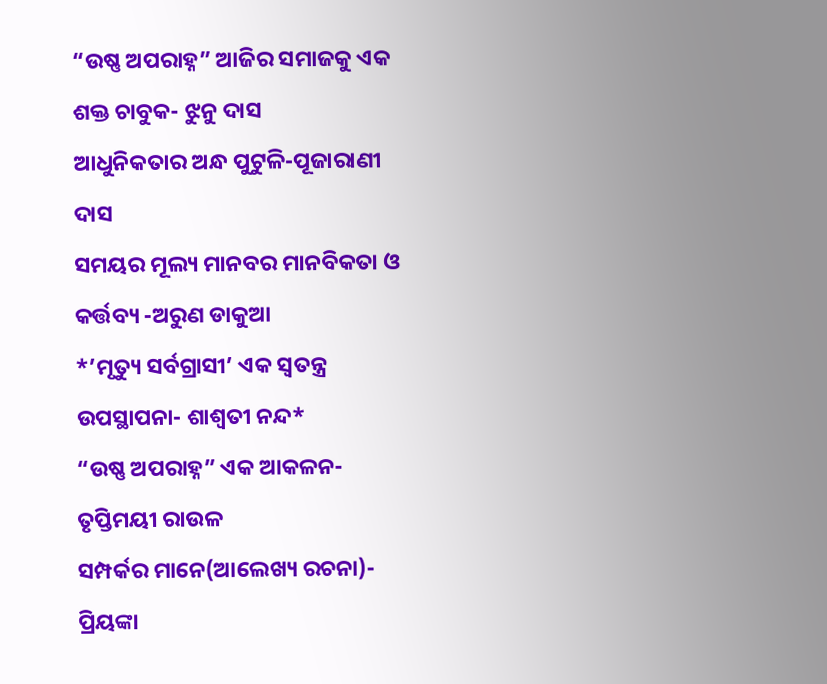“ଉଷ୍ଣ ଅପରାହ୍ନ” ଆଜିର ସମାଜକୁ ଏକ ଶକ୍ତ ଚାବୁକ- ଝୁନୁ ଦାସ
ଆଧୁନିକତାର ଅନ୍ଧ ପୁଟୁଳି-ପୂଜାରାଣୀ ଦାସ
ସମୟର ମୂଲ୍ୟ ମାନବର ମାନବିକତା ଓ କର୍ତ୍ତବ୍ୟ -ଅରୁଣ ଡାକୁଆ
*’ମୃତ୍ୟୁ ସର୍ବଗ୍ରାସୀ’ ଏକ ସ୍ୱତନ୍ତ୍ର ଉପସ୍ଥାପନା- ଶାଶ୍ଵତୀ ନନ୍ଦ*
“ଉଷ୍ଣ ଅପରାହ୍ନ” ଏକ ଆକଳନ- ତୃପ୍ତିମୟୀ ରାଉଳ
ସମ୍ପର୍କର ମାନେ(ଆଲେଖ୍ୟ ରଚନା)- ପ୍ରିୟଙ୍କା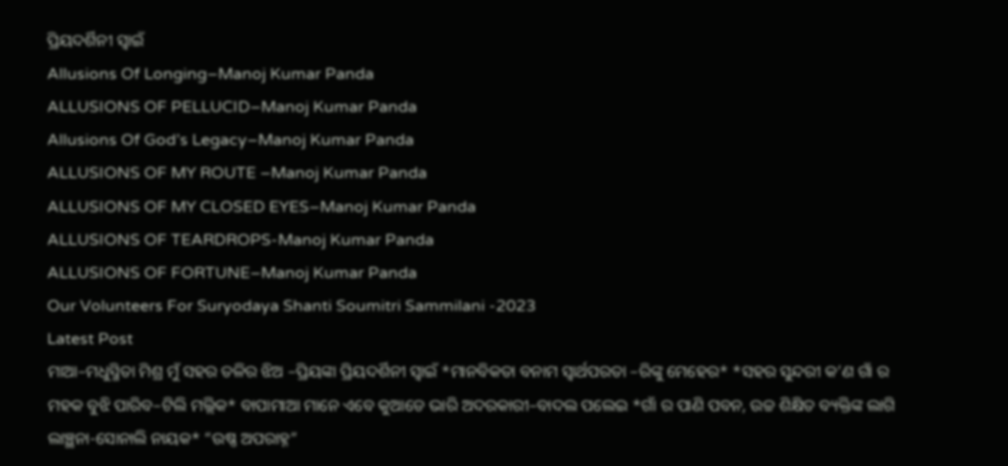ପ୍ରିୟଦର୍ଶିନୀ ସ୍ୱାଇଁ
Allusions Of Longing–Manoj Kumar Panda
ALLUSIONS OF PELLUCID–Manoj Kumar Panda
Allusions Of God’s Legacy–Manoj Kumar Panda
ALLUSIONS OF MY ROUTE –Manoj Kumar Panda
ALLUSIONS OF MY CLOSED EYES–Manoj Kumar Panda
ALLUSIONS OF TEARDROPS-Manoj Kumar Panda
ALLUSIONS OF FORTUNE–Manoj Kumar Panda
Our Volunteers For Suryodaya Shanti Soumitri Sammilani -2023
Latest Post
ମାଆ–ମଧୁସ୍ମିତା ମିଶ୍ର ମୁଁ ସହର ତଳିର ଝିଅ –ପ୍ରିୟଙ୍କା ପ୍ରିୟଦର୍ଶିନୀ ସ୍ବାଇଁ *ମାନବିକତା ବନାମ ସ୍ୱାର୍ଥପରତା –ରିଙ୍କୁ ମେହେର* *ସହର ସୁନ୍ଦରୀ କ’ଣ ଗାଁ ର ମହକ ବୁଝି ପାରିବ–ଟିଲି ମଲ୍ଲିକ* ବାପାମାଆ ମାନେ ଏବେ କୁଆଡେ ଭାରି ଅଦରକାରୀ–ବାଦଲ ପଲେଇ *ଗାଁ ର ପାଣି ପବନ, ଉଚ୍ଚ ଶିକ୍ଷିତ ବ୍ୟକ୍ତିଙ୍କ ଲାଗି ଲାଞ୍ଛନା-ସୋନାଲି ନାୟକ* “ଉଷ୍ଣ ଅପରାହ୍ନ”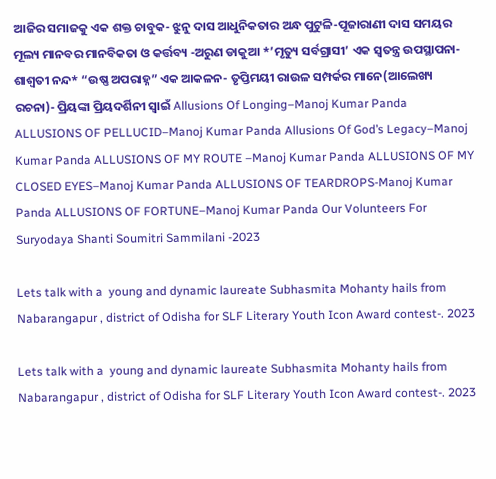ଆଜିର ସମାଜକୁ ଏକ ଶକ୍ତ ଚାବୁକ- ଝୁନୁ ଦାସ ଆଧୁନିକତାର ଅନ୍ଧ ପୁଟୁଳି-ପୂଜାରାଣୀ ଦାସ ସମୟର ମୂଲ୍ୟ ମାନବର ମାନବିକତା ଓ କର୍ତ୍ତବ୍ୟ -ଅରୁଣ ଡାକୁଆ *’ମୃତ୍ୟୁ ସର୍ବଗ୍ରାସୀ’ ଏକ ସ୍ୱତନ୍ତ୍ର ଉପସ୍ଥାପନା- ଶାଶ୍ଵତୀ ନନ୍ଦ* “ଉଷ୍ଣ ଅପରାହ୍ନ” ଏକ ଆକଳନ- ତୃପ୍ତିମୟୀ ରାଉଳ ସମ୍ପର୍କର ମାନେ(ଆଲେଖ୍ୟ ରଚନା)- ପ୍ରିୟଙ୍କା ପ୍ରିୟଦର୍ଶିନୀ ସ୍ୱାଇଁ Allusions Of Longing–Manoj Kumar Panda ALLUSIONS OF PELLUCID–Manoj Kumar Panda Allusions Of God’s Legacy–Manoj Kumar Panda ALLUSIONS OF MY ROUTE –Manoj Kumar Panda ALLUSIONS OF MY CLOSED EYES–Manoj Kumar Panda ALLUSIONS OF TEARDROPS-Manoj Kumar Panda ALLUSIONS OF FORTUNE–Manoj Kumar Panda Our Volunteers For Suryodaya Shanti Soumitri Sammilani -2023

Lets talk with a  young and dynamic laureate Subhasmita Mohanty hails from Nabarangapur , district of Odisha for SLF Literary Youth Icon Award contest-. 2023

Lets talk with a  young and dynamic laureate Subhasmita Mohanty hails from Nabarangapur , district of Odisha for SLF Literary Youth Icon Award contest-. 2023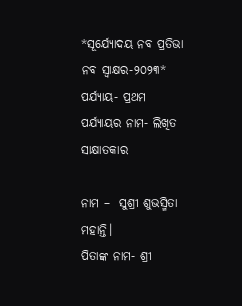*ସୂର୍ଯ୍ୟୋଦୟ ନବ ପ୍ରତିଭା ନବ ସ୍ବାକ୍ଷର-୨୦୨୩*
ପର୍ଯ୍ୟାୟ- ପ୍ରଥମ
ପର୍ଯ୍ୟାୟର ନାମ- ଲିଖିତ ସାକ୍ଷାତକାର

ନାମ –  ସୁଶ୍ରୀ ଶୁଭସ୍ମିତା ମହାନ୍ତି।
ପିତାଙ୍କ ନାମ- ଶ୍ରୀ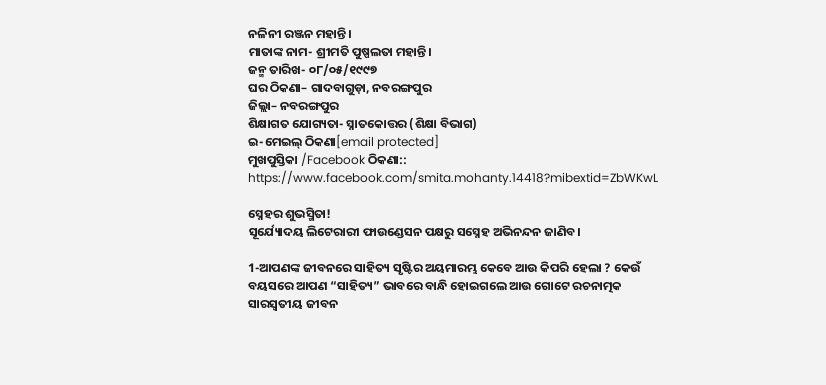ନଳିନୀ ରଞ୍ଜନ ମହାନ୍ତି।
ମାତାଙ୍କ ନାମ- ଶ୍ରୀମତି ପୁଷ୍ପଲତା ମହାନ୍ତି।
ଜନ୍ମ ତାରିଖ- ୦୮/୦୫/୧୯୯୭
ଘର ଠିକଣା– ଗାଦବାଗୁଡ଼ା, ନବରଙ୍ଗପୁର
ଜିଲ୍ଲା– ନବରଙ୍ଗପୁର
ଶିକ୍ଷାଗତ ଯୋଗ୍ୟତା- ସ୍ନାତକୋତ୍ତର (ଶିକ୍ଷା ବିଭାଗ)
ଇ-ମେଇଲ୍ ଠିକଣା[email protected]
ମୁଖପୁସ୍ତିକା /Facebook ଠିକଣା:: https://www.facebook.com/smita.mohanty.14418?mibextid=ZbWKwL

ସ୍ନେହର ଶୁଭସ୍ମିତା!
ସୂର୍ଯ୍ୟୋଦୟ ଲିଟେରାରୀ ଫାଉଣ୍ଡେସନ ପକ୍ଷରୁ ସସ୍ନେହ ଅଭିନନ୍ଦନ ଜାଣିବ।

1-ଆପଣଙ୍କ ଜୀବନରେ ସାହିତ୍ୟ ସୃଷ୍ଟିର ଅୟମାରମ୍ଭ କେବେ ଆଉ କିପରି ହେଲା ? କେଉଁ ବୟସରେ ଆପଣ “ସାହିତ୍ୟ” ଭାବରେ ବାନ୍ଧି ହୋଇଗଲେ ଆଉ ଗୋଟେ ରଚନାତ୍ମକ ସାରସ୍ବତୀୟ ଜୀବନ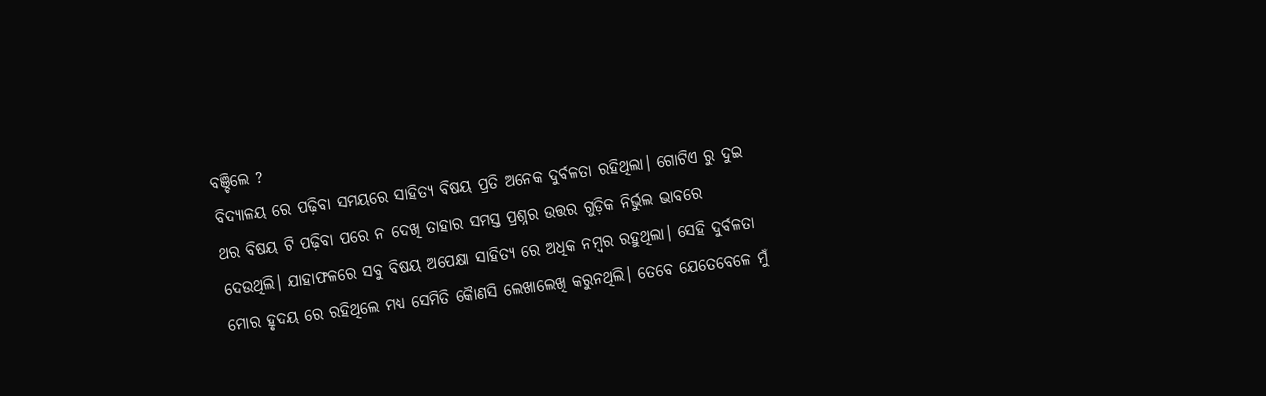ବଞ୍ଚିଲେ ?
ବିଦ୍ୟାଳୟ ରେ ପଢ଼ିବା ସମୟରେ ସାହିତ୍ୟ ବିଷୟ ପ୍ରତି ଅନେକ ଦୁର୍ବଳତା ରହିଥିଲା। ଗୋଟିଏ ରୁ ଦୁଇ ଥର ବିଷୟ ଟି ପଢ଼ିବା ପରେ ନ ଦେଖି ତାହାର ସମସ୍ତ ପ୍ରଶ୍ନର ଉତ୍ତର ଗୁଡ଼ିକ ନିର୍ଭୁଲ ଭାବରେ ଦେଉଥିଲି। ଯାହାଫଳରେ ସବୁ ବିଷୟ ଅପେକ୍ଷା ସାହିତ୍ୟ ରେ ଅଧିକ ନମ୍ବର ରହୁଥିଲା। ସେହି ଦୁର୍ବଳତା ମୋର ହୃଦୟ ରେ ରହିଥିଲେ ମଧ୍ୟ ସେମିତି କୈାଣସି ଲେଖାଲେଖି କରୁନଥିଲି। ତେବେ ଯେତେବେଳେ ମୁଁ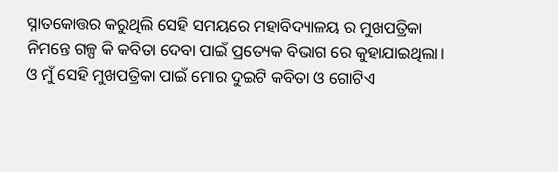ସ୍ନାତକୋତ୍ତର କରୁଥିଲି ସେହି ସମୟରେ ମହାବିଦ୍ୟାଳୟ ର ମୁଖପତ୍ରିକା ନିମନ୍ତେ ଗଳ୍ପ କି କବିତା ଦେବା ପାଇଁ ପ୍ରତ୍ୟେକ ବିଭାଗ ରେ କୁହାଯାଇଥିଲା। ଓ ମୁଁ ସେହି ମୁଖପତ୍ରିକା ପାଇଁ ମୋର ଦୁଇଟି କବିତା ଓ ଗୋଟିଏ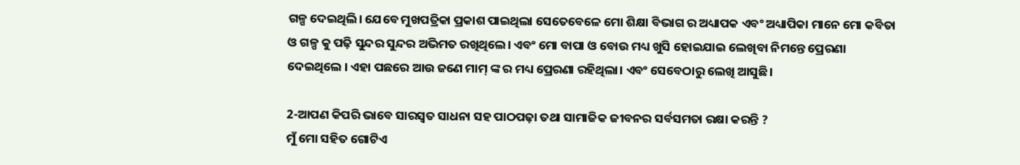ଗଳ୍ପ ଦେଇଥିଲି। ଯେବେ ମୁଖପତ୍ରିକା ପ୍ରକାଶ ପାଇଥିଲା ସେତେବେଳେ ମୋ ଶିକ୍ଷା ବିଭାଗ ର ଅଧ୍ୟାପକ ଏବଂ ଅଧ୍ୟାପିକା ମାନେ ମୋ କବିତା ଓ ଗଳ୍ପ କୁ ପଢ଼ି ସୁନ୍ଦର ସୁନ୍ଦର ଅଭିମତ ରଖିଥିଲେ। ଏବଂ ମୋ ବାପା ଓ ବୋଉ ମଧ୍ୟ ଖୁସି ହୋଇଯାଇ ଲେଖିବା ନିମନ୍ତେ ପ୍ରେରଣା ଦେଇଥିଲେ । ଏହା ପଛରେ ଆଉ ଜଣେ ମାମ୍ ଙ୍କ ର ମଧ୍ୟ ପ୍ରେରଣା ରହିଥିଲା। ଏବଂ ସେବେଠାରୁ ଲେଖି ଆସୁଛି।

2-ଆପଣ କିପରି ଭାବେ ସାରସ୍ୱତ ସାଧନା ସହ ପାଠପଢ଼ା ତଥା ସାମାଜିକ ଜୀବନର ସର୍ବସମତା ରକ୍ଷା କରନ୍ତି ?
ମୁଁ ମୋ ସହିତ ଗୋଟିଏ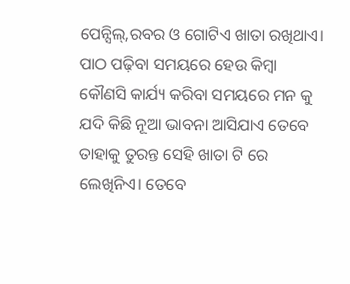ପେନ୍ସିଲ୍,ରବର ଓ ଗୋଟିଏ ଖାତା ରଖିଥାଏ। ପାଠ ପଢ଼ିବା ସମୟରେ ହେଉ କିମ୍ବା କୌଣସି କାର୍ଯ୍ୟ କରିବା ସମୟରେ ମନ କୁ ଯଦି କିଛି ନୂଆ ଭାବନା ଆସିଯାଏ ତେବେ ତାହାକୁ ତୁରନ୍ତ ସେହି ଖାତା ଟି ରେ ଲେଖିନିଏ। ତେବେ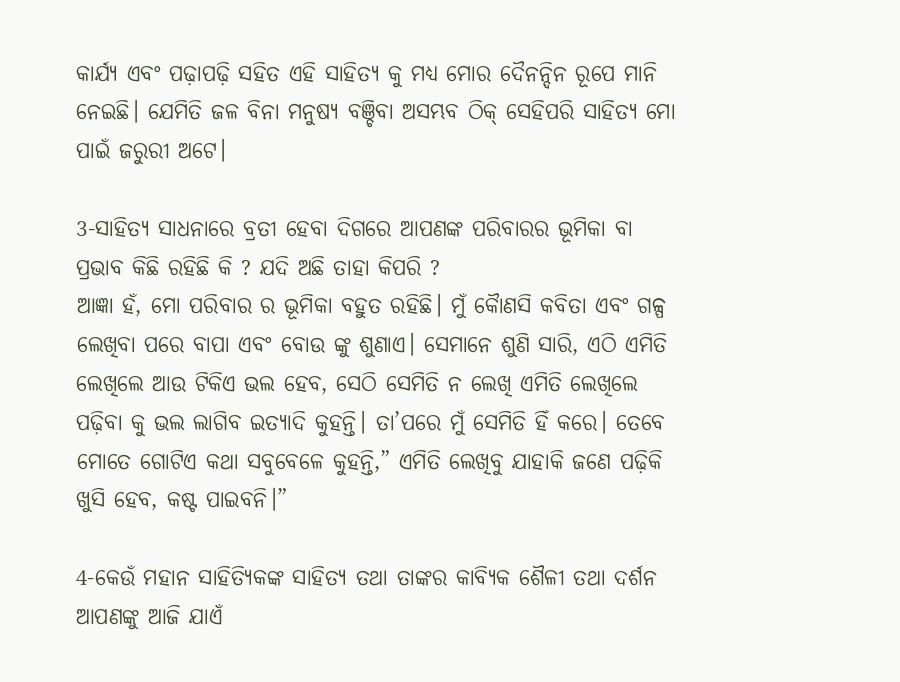କାର୍ଯ୍ୟ ଏବଂ ପଢ଼ାପଢ଼ି ସହିତ ଏହି ସାହିତ୍ୟ କୁ ମଧ୍ୟ ମୋର ଦୈନନ୍ଦିନ ରୂପେ ମାନି ନେଇଛି। ଯେମିତି ଜଳ ବିନା ମନୁଷ୍ୟ ବଞ୍ଚିବା ଅସମ୍ଭବ ଠିକ୍ ସେହିପରି ସାହିତ୍ୟ ମୋ ପାଇଁ ଜରୁରୀ ଅଟେ।

3-ସାହିତ୍ୟ ସାଧନାରେ ବ୍ରତୀ ହେବା ଦିଗରେ ଆପଣଙ୍କ ପରିବାରର ଭୂମିକା ବା ପ୍ରଭାବ କିଛି ରହିଛି କି ? ଯଦି ଅଛି ତାହା କିପରି ?
ଆଜ୍ଞା ହଁ, ମୋ ପରିବାର ର ଭୂମିକା ବହୁତ ରହିଛି। ମୁଁ କୈାଣସି କବିତା ଏବଂ ଗଳ୍ପ ଲେଖିବା ପରେ ବାପା ଏବଂ ବୋଉ ଙ୍କୁ ଶୁଣାଏ। ସେମାନେ ଶୁଣି ସାରି, ଏଠି ଏମିତି ଲେଖିଲେ ଆଉ ଟିକିଏ ଭଲ ହେବ, ସେଠି ସେମିତି ନ ଲେଖି ଏମିତି ଲେଖିଲେ ପଢ଼ିବା କୁ ଭଲ ଲାଗିବ ଇତ୍ୟାଦି କୁହନ୍ତି। ତା’ପରେ ମୁଁ ସେମିତି ହିଁ କରେ। ତେବେ ମୋତେ ଗୋଟିଏ କଥା ସବୁବେଳେ କୁହନ୍ତି,” ଏମିତି ଲେଖିବୁ ଯାହାକି ଜଣେ ପଢ଼ିକି ଖୁସି ହେବ, କଷ୍ଟ ପାଇବନି।”

4-କେଉଁ ମହାନ ସାହିତ୍ୟିକଙ୍କ ସାହିତ୍ୟ ତଥା ତାଙ୍କର କାବ୍ୟିକ ଶୈଳୀ ତଥା ଦର୍ଶନ ଆପଣଙ୍କୁ ଆଜି ଯାଏଁ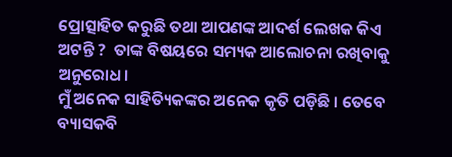ପ୍ରୋତ୍ସାହିତ କରୁଛି ତଥା ଆପଣଙ୍କ ଆଦର୍ଶ ଲେଖକ କିଏ ଅଟନ୍ତି ?  ତାଙ୍କ ବିଷୟରେ ସମ୍ୟକ ଆଲୋଚନା ରଖିବାକୁ ଅନୁରୋଧ।
ମୁଁ ଅନେକ ସାହିତ୍ୟିକଙ୍କର ଅନେକ କୃତି ପଡ଼ିଛି । ତେବେ ବ୍ୟାସକବି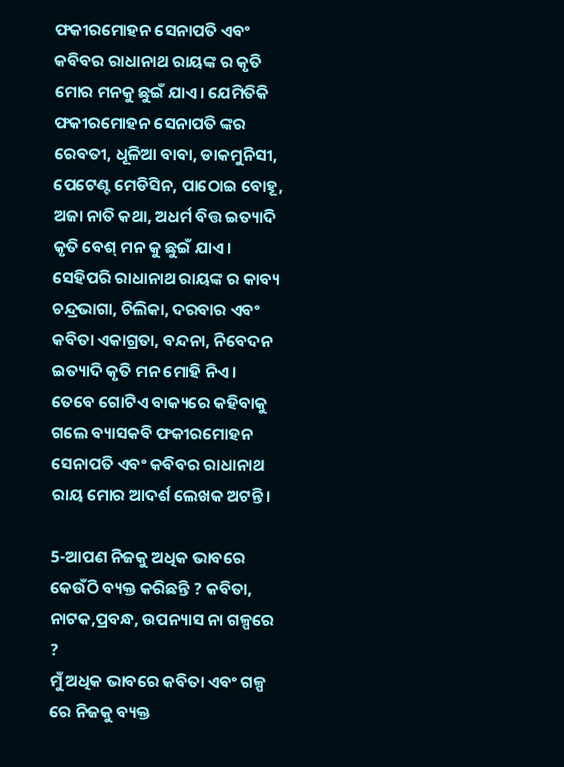ଫକୀରମୋହନ ସେନାପତି ଏବଂ କବିବର ରାଧାନାଥ ରାୟଙ୍କ ର କୃତି ମୋର ମନକୁ ଛୁଇଁ ଯାଏ। ଯେମିତିକି ଫକୀରମୋହନ ସେନାପତି ଙ୍କର ରେବତୀ, ଧୂଳିଆ ବାବା, ଡାକମୁନିସୀ, ପେଟେଣ୍ଟ ମେଡିସିନ, ପାଠୋଇ ବୋହୂ, ଅଜା ନାତି କଥା, ଅଧର୍ମ ବିତ୍ତ ଇତ୍ୟାଦି କୃତି ବେଶ୍ ମନ କୁ ଛୁଇଁ ଯାଏ। ସେହିପରି ରାଧାନାଥ ରାୟଙ୍କ ର କାବ୍ୟ ଚନ୍ଦ୍ରଭାଗା, ଚିଲିକା, ଦରବାର ଏବଂ କବିତା ଏକାଗ୍ରତା, ବନ୍ଦନା, ନିବେଦନ ଇତ୍ୟାଦି କୃତି ମନ ମୋହି ନିଏ। ତେବେ ଗୋଟିଏ ବାକ୍ୟରେ କହିବାକୁ ଗଲେ ବ୍ୟାସକବି ଫକୀରମୋହନ ସେନାପତି ଏବଂ କବିବର ରାଧାନାଥ ରାୟ ମୋର ଆଦର୍ଶ ଲେଖକ ଅଟନ୍ତି।

5-ଆପଣ ନିଜକୁ ଅଧିକ ଭାବରେ କେଉଁଠି ବ୍ୟକ୍ତ କରିଛନ୍ତି ? କବିତା, ନାଟକ,ପ୍ରବନ୍ଧ, ଉପନ୍ୟାସ ନା ଗଳ୍ପରେ ?
ମୁଁ ଅଧିକ ଭାବରେ କବିତା ଏବଂ ଗଳ୍ପ ରେ ନିଜକୁ ବ୍ୟକ୍ତ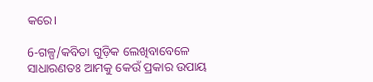କରେ।

6-ଗଳ୍ପ/କବିତା ଗୁଡ଼ିକ ଲେଖିବାବେଳେ ସାଧାରଣତଃ ଆମକୁ କେଉଁ ପ୍ରକାର ଉପାୟ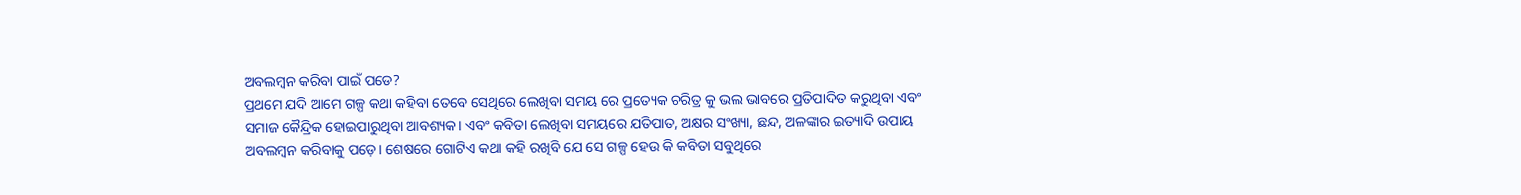ଅବଲମ୍ବନ କରିବା ପାଇଁ ପଡେ?
ପ୍ରଥମେ ଯଦି ଆମେ ଗଳ୍ପ କଥା କହିବା ତେବେ ସେଥିରେ ଲେଖିବା ସମୟ ରେ ପ୍ରତ୍ୟେକ ଚରିତ୍ର କୁ ଭଲ ଭାବରେ ପ୍ରତିପାଦିତ କରୁଥିବା ଏବଂ ସମାଜ କୈନ୍ଦ୍ରିକ ହୋଇପାରୁଥିବା ଆବଶ୍ୟକ। ଏବଂ କବିତା ଲେଖିବା ସମୟରେ ଯତିପାତ, ଅକ୍ଷର ସଂଖ୍ୟା, ଛନ୍ଦ, ଅଳଙ୍କାର ଇତ୍ୟାଦି ଉପାୟ ଅବଲମ୍ବନ କରିବାକୁ ପଡ଼େ। ଶେଷରେ ଗୋଟିଏ କଥା କହି ରଖିବି ଯେ ସେ ଗଳ୍ପ ହେଉ କି କବିତା ସବୁଥିରେ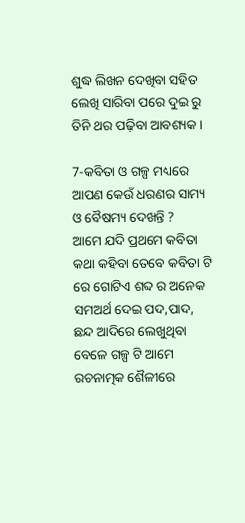ଶୁଦ୍ଧ ଲିଖନ ଦେଖିବା ସହିତ ଲେଖି ସାରିବା ପରେ ଦୁଇ ରୁ ତିନି ଥର ପଢ଼ିବା ଆବଶ୍ୟକ।

7-କବିତା ଓ ଗଳ୍ପ ମଧ୍ୟରେ ଆପଣ କେଉଁ ଧରଣର ସାମ୍ୟ ଓ ବୈଷମ୍ୟ ଦେଖନ୍ତି ?
ଆମେ ଯଦି ପ୍ରଥମେ କବିତା କଥା କହିବା ତେବେ କବିତା ଟି ରେ ଗୋଟିଏ ଶବ୍ଦ ର ଅନେକ ସମଅର୍ଥ ଦେଇ ପଦ,ପାଦ, ଛନ୍ଦ ଆଦିରେ ଲେଖୁଥିବା ବେଳେ ଗଳ୍ପ ଟି ଆମେ ରଚନାତ୍ମକ ଶୈଳୀରେ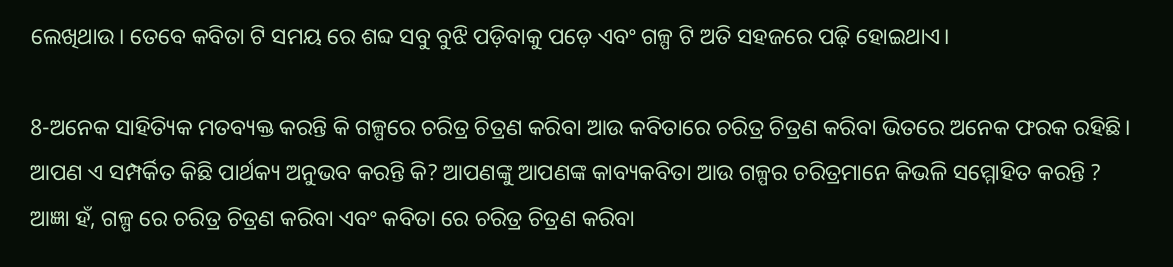ଲେଖିଥାଉ। ତେବେ କବିତା ଟି ସମୟ ରେ ଶବ୍ଦ ସବୁ ବୁଝି ପଡ଼ିବାକୁ ପଡ଼େ ଏବଂ ଗଳ୍ପ ଟି ଅତି ସହଜରେ ପଢ଼ି ହୋଇଥାଏ।

8-ଅନେକ ସାହିତ୍ୟିକ ମତବ୍ୟକ୍ତ କରନ୍ତି କି ଗଳ୍ପରେ ଚରିତ୍ର ଚିତ୍ରଣ କରିବା ଆଉ କବିତାରେ ଚରିତ୍ର ଚିତ୍ରଣ କରିବା ଭିତରେ ଅନେକ ଫରକ ରହିଛି। ଆପଣ ଏ ସମ୍ପର୍କିତ କିଛି ପାର୍ଥକ୍ୟ ଅନୁଭବ କରନ୍ତି କି? ଆପଣଙ୍କୁ ଆପଣଙ୍କ କାବ୍ୟକବିତା ଆଉ ଗଳ୍ପର ଚରିତ୍ରମାନେ କିଭଳି ସମ୍ମୋହିତ କରନ୍ତି ?
ଆଜ୍ଞା ହଁ, ଗଳ୍ପ ରେ ଚରିତ୍ର ଚିତ୍ରଣ କରିବା ଏବଂ କବିତା ରେ ଚରିତ୍ର ଚିତ୍ରଣ କରିବା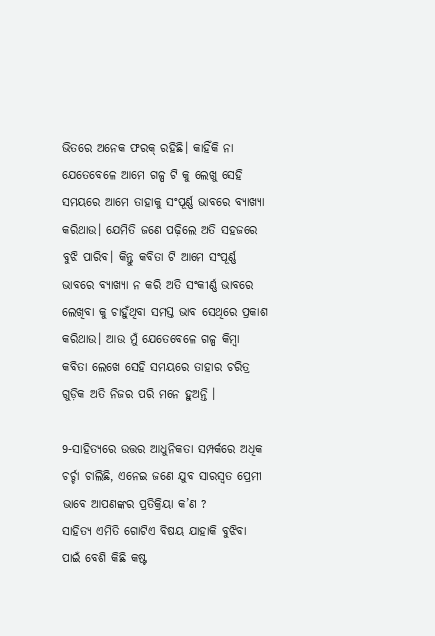ଭିତରେ ଅନେକ ଫରକ୍ ରହିଛି। କାହିଁକି ନା  ଯେତେବେଳେ ଆମେ ଗଳ୍ପ ଟି କୁ ଲେଖୁ ସେହି ସମୟରେ ଆମେ ତାହାକୁ ସଂପୂର୍ଣ୍ଣ ଭାବରେ ବ୍ୟାଖ୍ୟା କରିଥାଉ। ଯେମିତି ଜଣେ ପଢ଼ିଲେ ଅତି ସହଜରେ ବୁଝି ପାରିବ। କିନ୍ତୁ କବିତା ଟି ଆମେ ସଂପୂର୍ଣ୍ଣ ଭାବରେ ବ୍ୟାଖ୍ୟା ନ କରି ଅତି ସଂକୀର୍ଣ୍ଣ ଭାବରେ ଲେଖିବା କୁ ଚାହୁଁଥିବା ସମସ୍ତ ଭାବ ସେଥିରେ ପ୍ରକାଶ କରିଥାଉ। ଆଉ ମୁଁ ଯେତେବେଳେ ଗଳ୍ପ କିମ୍ବା କବିତା ଲେଖେ ସେହି ସମୟରେ ତାହାର ଚରିତ୍ର ଗୁଡ଼ିକ ଅତି ନିଜର ପରି ମନେ ହୁଅନ୍ତି ।

9-ସାହିତ୍ୟରେ ଉତ୍ତର ଆଧୁନିକତା ସମ୍ପର୍କରେ ଅଧିକ ଚର୍ଚ୍ଚା ଚାଲିଛି, ଏନେଇ ଜଣେ ଯୁବ ସାରସ୍ୱତ ପ୍ରେମୀ ଭାବେ ଆପଣଙ୍କର ପ୍ରତିକ୍ରିୟା କ’ଣ ?
ସାହିତ୍ୟ ଏମିତି ଗୋଟିଏ ବିଷୟ ଯାହାକି ବୁଝିବା ପାଇଁ ବେଶି କିଛି କଷ୍ଟ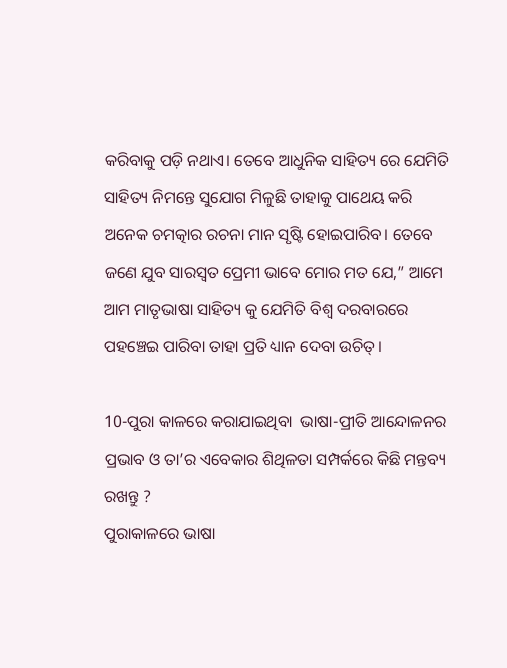କରିବାକୁ ପଡ଼ି ନଥାଏ। ତେବେ ଆଧୁନିକ ସାହିତ୍ୟ ରେ ଯେମିତି ସାହିତ୍ୟ ନିମନ୍ତେ ସୁଯୋଗ ମିଳୁଛି ତାହାକୁ ପାଥେୟ କରି ଅନେକ ଚମତ୍କାର ରଚନା ମାନ ସୃଷ୍ଟି ହୋଇପାରିବ। ତେବେ ଜଣେ ଯୁବ ସାରସ୍ଵତ ପ୍ରେମୀ ଭାବେ ମୋର ମତ ଯେ,” ଆମେ ଆମ ମାତୃଭାଷା ସାହିତ୍ୟ କୁ ଯେମିତି ବିଶ୍ୱ ଦରବାରରେ ପହଞ୍ଚେଇ ପାରିବା ତାହା ପ୍ରତି ଧ୍ୟାନ ଦେବା ଉଚିତ୍।

10-ପୁରା କାଳରେ କରାଯାଇଥିବା  ଭାଷା-ପ୍ରୀତି ଆନ୍ଦୋଳନର ପ୍ରଭାବ ଓ ତା’ର ଏବେକାର ଶିଥିଳତା ସମ୍ପର୍କରେ କିଛି ମନ୍ତବ୍ୟ ରଖନ୍ତୁ ?
ପୁରାକାଳରେ ଭାଷା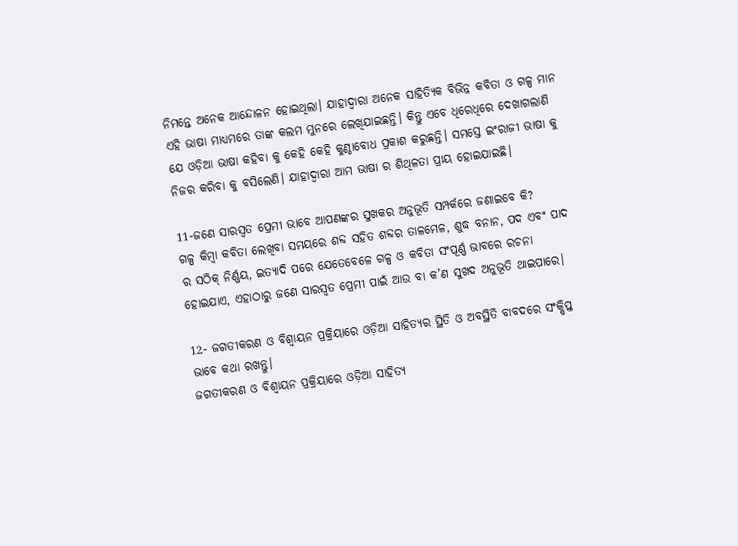ନିମନ୍ତେ ଅନେକ ଆନ୍ଦୋଳନ ହୋଇଥିଲା। ଯାହାଦ୍ବାରା ଅନେକ ସାହିତ୍ୟିକ ବିଭିନ୍ନ କବିତା ଓ ଗଳ୍ପ ମାନ ଏହି ଭାଷା ମାଧ୍ୟମରେ ତାଙ୍କ କଲମ ମୁନରେ ଲେଖିଯାଇଛନ୍ତି। କିନ୍ତୁ ଏବେ ଧିରେଧିରେ ଦେଖାଗଲାଣି ଯେ ଓଡ଼ିଆ ଭାଷା କହିବା କୁ କେହି କେହି କୁଣ୍ଠାବୋଧ ପ୍ରକାଶ କରୁଛନ୍ତି। ସମସ୍ତେ ଇଂରାଜୀ ଭାଷା କୁ ନିଜର କରିବା କୁ ବସିଲେଣି। ଯାହାଦ୍ବାରା ଆମ ଭାଷା ର ଶିଥିଳତା ପ୍ରାୟ ହୋଇଯାଇଛି।

11-ଜଣେ ସାରସ୍ୱତ ପ୍ରେମୀ ଭାବେ ଆପଣଙ୍କର ସୁଖକର ଅନୁଭୂତି ସମ୍ପର୍କରେ ଜଣାଇବେ କି?
ଗଳ୍ପ କିମ୍ବା କବିତା ଲେଖିବା ସମୟରେ ଶବ୍ଦ ସହିତ ଶବ୍ଦର ତାଳମେଳ, ଶୁଦ୍ଧ ବନାନ, ପଦ ଏବଂ ପାଦ ର ସଠିକ୍ ନିର୍ଣ୍ଣୟ, ଇତ୍ୟାଦି ପରେ ଯେତେବେଳେ ଗଳ୍ପ ଓ କବିତା ସଂପୂର୍ଣ୍ଣ ଭାବରେ ରଚନା ହୋଇଯାଏ, ଏହାଠାରୁ ଜଣେ ସାରସ୍ଵତ ପ୍ରେମୀ ପାଇଁ ଆଉ ବା କ’ଣ ସୁଖଦ ଅନୁଭୂତି ଥାଇପାରେ।

12- ଜଗତୀକରଣ ଓ ବିଶ୍ବାୟନ ପ୍ରକ୍ରିୟାରେ ଓଡ଼ିଆ ସାହିତ୍ୟର ସ୍ଥିତି ଓ ଅବସ୍ଥିତି ବାବଦରେ ସଂକ୍ଷିପ୍ତ ଭାବେ କଥା ରଖନ୍ତୁ।
ଜଗତୀକରଣ ଓ ବିଶ୍ଵାୟନ ପ୍ରକ୍ରିୟାରେ ଓଡ଼ିଆ ସାହିତ୍ୟ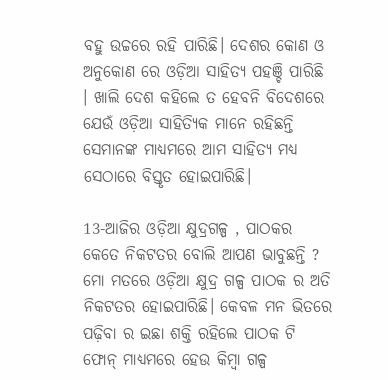ବହୁ ଉଚ୍ଚରେ ରହି ପାରିଛି। ଦେଶର କୋଣ ଓ ଅନୁକୋଣ ରେ ଓଡ଼ିଆ ସାହିତ୍ୟ ପହଞ୍ଚି ପାରିଛି । ଖାଲି ଦେଶ କହିଲେ ତ ହେବନି ବିଦେଶରେ ଯେଉଁ ଓଡ଼ିଆ ସାହିତ୍ୟିକ ମାନେ ରହିଛନ୍ତି ସେମାନଙ୍କ ମାଧ୍ୟମରେ ଆମ ସାହିତ୍ୟ ମଧ୍ୟ ସେଠାରେ ବିସ୍ତୃତ ହୋଇପାରିଛି।

13-ଆଜିର ଓଡ଼ିଆ କ୍ଷୁଦ୍ରଗଳ୍ପ , ପାଠକର କେତେ ନିକଟତର ବୋଲି ଆପଣ ଭାବୁଛନ୍ତି ?
ମୋ ମତରେ ଓଡ଼ିଆ କ୍ଷୁଦ୍ର ଗଳ୍ପ ପାଠକ ର ଅତି ନିକଟତର ହୋଇପାରିଛି। କେବଳ ମନ ଭିତରେ ପଢ଼ିବା ର ଇଛା ଶକ୍ତି ରହିଲେ ପାଠକ ଟି ଫୋନ୍ ମାଧ୍ୟମରେ ହେଉ କିମ୍ବା ଗଳ୍ପ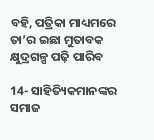ବହି, ପତ୍ରିକା ମାଧ୍ୟମରେ ତା’ର ଇଛା ମୁତାବକ କ୍ଷୁଦ୍ରଗଳ୍ପ ପଢ଼ି ପାରିବ

14- ସାହିତ୍ୟିକମାନଙ୍କର ସମାଜ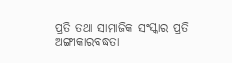ପ୍ରତି ତଥା ସାମାଜିକ ସଂସ୍କାର ପ୍ରତି ଅଙ୍ଗୀକାରବଦ୍ଧତା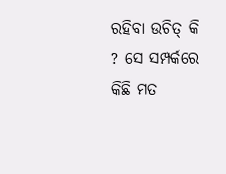ରହିବା ଉଚିତ୍ କି  ? ସେ ସମ୍ପର୍କରେ କିଛି ମତ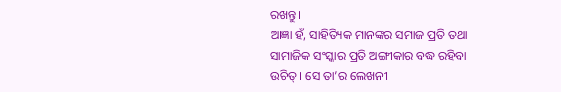ରଖନ୍ତୁ।
ଆଜ୍ଞା ହଁ, ସାହିତ୍ୟିକ ମାନଙ୍କର ସମାଜ ପ୍ରତି ତଥା ସାମାଜିକ ସଂସ୍କାର ପ୍ରତି ଅଙ୍ଗୀକାର ବଦ୍ଧ ରହିବା ଉଚିତ୍। ସେ ତା’ର ଲେଖନୀ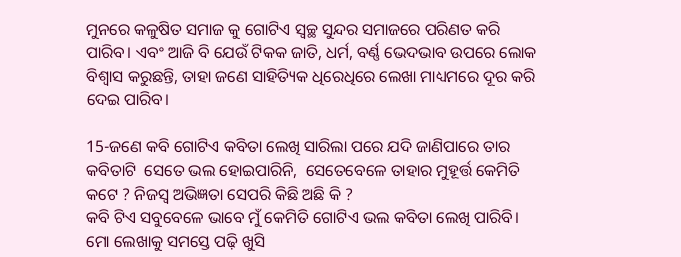ମୁନରେ କଳୁଷିତ ସମାଜ କୁ ଗୋଟିଏ ସ୍ୱଚ୍ଛ ସୁନ୍ଦର ସମାଜରେ ପରିଣତ କରି ପାରିବ‌। ଏବଂ ଆଜି ବି ଯେଉଁ ଟିକକ ଜାତି, ଧର୍ମ, ବର୍ଣ୍ଣ ଭେଦଭାବ ଉପରେ ଲୋକ ବିଶ୍ୱାସ କରୁଛନ୍ତି, ତାହା ଜଣେ ସାହିତ୍ୟିକ ଧିରେଧିରେ ଲେଖା ମାଧ୍ୟମରେ ଦୂର କରି ଦେଇ ପାରିବ।

15-ଜଣେ କବି ଗୋଟିଏ କବିତା ଲେଖି ସାରିଲା ପରେ ଯଦି ଜାଣିପାରେ ତାର କବିତାଟି  ସେତେ ଭଲ ହୋଇପାରିନି,  ସେତେବେଳେ ତାହାର ମୁହୂର୍ତ୍ତ କେମିତି କଟେ ? ନିଜସ୍ବ ଅଭିଜ୍ଞତା ସେପରି କିଛି ଅଛି କି ?
କବି ଟିଏ ସବୁବେଳେ ଭାବେ ମୁଁ କେମିତି ଗୋଟିଏ ଭଲ କବିତା ଲେଖି ପାରିବି। ମୋ ଲେଖାକୁ ସମସ୍ତେ ପଢ଼ି ଖୁସି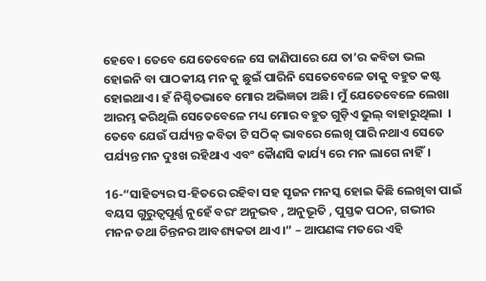ହେବେ। ତେବେ ଯେତେବେଳେ ସେ ଜାଣିପାରେ ଯେ ତା’ର କବିତା ଭଲ ହୋଇନି ବା ପାଠକୀୟ ମନ କୁ ଛୁଇଁ ପାରିନି ସେତେବେଳେ ତାକୁ ବହୁତ କଷ୍ଟ ହୋଇଥାଏ। ହଁ ନିଶ୍ଚିତଭାବେ ମୋର ଅଭିଜ୍ଞତା ଅଛି। ମୁଁ ଯେତେବେଳେ ଲେଖା ଆରମ୍ଭ କରିଥିଲି ସେତେବେଳେ ମଧ୍ୟ ମୋର ବହୁତ ଗୁଡ଼ିଏ ଭୁଲ୍ ବାହାରୁଥିଲା ‌ । ତେବେ ଯେଉଁ ପର୍ଯ୍ୟନ୍ତ କବିତା ଟି ସଠିକ୍ ଭାବରେ ଲେଖି ପାରି ନଥାଏ ସେତେ ପର୍ଯ୍ୟନ୍ତ ମନ ଦୁଃଖ ରହିଥାଏ ଏବଂ କୈାଣସି କାର୍ଯ୍ୟ ରେ ମନ ଲାଗେ ନାହିଁ।

16-“ସାହିତ୍ୟର ସ-ହିତରେ ରହିବା ସହ ସୃଜନ ମନସ୍କ ହୋଇ କିଛି ଲେଖିବା ପାଇଁ ବୟସ ଗୁରୁତ୍ୱପୂର୍ଣ୍ଣ ନୁହେଁ ବରଂ ଅନୁଭବ , ଅନୁଭୂତି , ପୁସ୍ତକ ପଠନ, ଗଭୀର ମନନ ତଥା ଚିନ୍ତନର ଆବଶ୍ୟକତା ଥାଏ।” – ଆପଣଙ୍କ ମତରେ ଏହି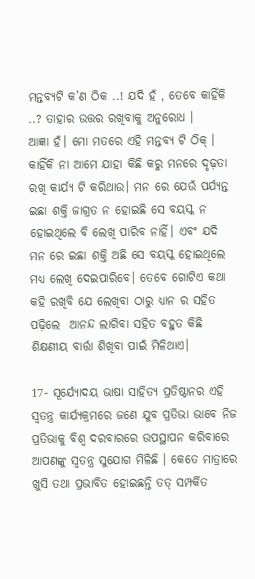ମନ୍ତବ୍ୟଟି କ’ଣ ଠିକ ..! ଯଦି ହଁ , ତେବେ କାହିଁକି ..? ତାହାର ଉତ୍ତର ରଖିବାକୁ ଅନୁରୋଧ ।
ଆଜ୍ଞା ହଁ। ମୋ ମତରେ ଏହି ମନ୍ତବ୍ୟ ଟି ଠିକ୍ । କାହିଁକି ନା ଆମେ ଯାହା କିଛି କରୁ ମନରେ ଦୃଢ଼ତା ରଖି କାର୍ଯ୍ୟ ଟି କରିଥାଉ। ମନ ରେ ଯେଉଁ ପର୍ଯ୍ୟନ୍ତ ଇଛା ଶକ୍ତି ଜାଗ୍ରତ ନ ହୋଇଛି ସେ ବୟସ୍କ ନ ହୋଇଥିଲେ ବି ଲେଖି ପାରିବ ନାହିଁ। ଏବଂ ଯଦି ମନ ରେ ଇଛା ଶକ୍ତି ଅଛି ସେ ବୟସ୍କ ହୋଇଥିଲେ ମଧ୍ୟ ଲେଖି ଦେଇପାରିବେ। ତେବେ ଗୋଟିଏ କଥା କହି ରଖିବି ଯେ ଲେଖିବା ଠାରୁ ଧ୍ୟାନ ର ସହିତ ପଢ଼ିଲେ  ଆନନ୍ଦ ଲାଗିବା ସହିତ ବହୁତ କିଛି ଶିକ୍ଷଣୀୟ ବାର୍ତ୍ତା ଶିଖିବା ପାଇଁ ମିଳିଥାଏ।

17- ସୂର୍ଯ୍ୟୋଦୟ ଭାଷା ସାହିତ୍ୟ ପ୍ରତିଷ୍ଠାନର ଏହି ସ୍ୱତନ୍ତ୍ର କାର୍ଯ୍ୟକ୍ରମରେ ଜଣେ ଯୁବ ପ୍ରତିଭା ଭାବେ ନିଜ ପ୍ରତିଭାକୁ ବିଶ୍ୱ ଦରବାରରେ ଉପସ୍ଥାପନ କରିବାରେ ଆପଣଙ୍କୁ ସ୍ୱତନ୍ତ୍ର ସୁଯୋଗ ମିଳିଛି । କେତେ ମାତ୍ରାରେ ଖୁସି ତଥା ପ୍ରଭାବିତ ହୋଇଛନ୍ତି ତତ୍ ସମ୍ପର୍କିତ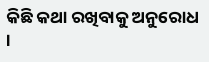କିଛି କଥା ରଖିବାକୁ ଅନୁରୋଧ ।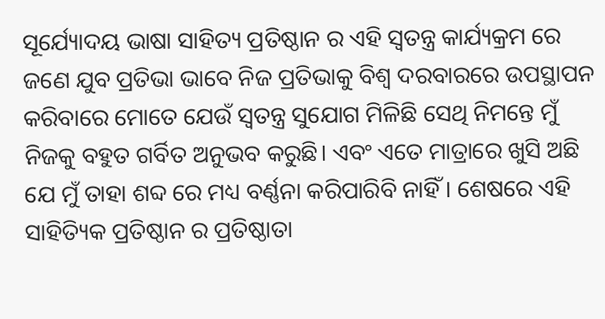ସୂର୍ଯ୍ୟୋଦୟ ଭାଷା ସାହିତ୍ୟ ପ୍ରତିଷ୍ଠାନ ର ଏହି ସ୍ୱତନ୍ତ୍ର କାର୍ଯ୍ୟକ୍ରମ ରେ ଜଣେ ଯୁବ ପ୍ରତିଭା ଭାବେ ନିଜ ପ୍ରତିଭାକୁ ବିଶ୍ଵ ଦରବାରରେ ଉପସ୍ଥାପନ କରିବାରେ ମୋତେ ଯେଉଁ ସ୍ୱତନ୍ତ୍ର ସୁଯୋଗ ମିଳିଛି ସେଥି ନିମନ୍ତେ ମୁଁ ନିଜକୁ ବହୁତ ଗର୍ବିତ ଅନୁଭବ କରୁଛି। ଏବଂ ଏତେ ମାତ୍ରାରେ ଖୁସି ଅଛି ଯେ ମୁଁ ତାହା ଶବ୍ଦ ରେ ମଧ୍ୟ ବର୍ଣ୍ଣନା କରିପାରିବି ନାହିଁ। ଶେଷରେ ଏହି ସାହିତ୍ୟିକ ପ୍ରତିଷ୍ଠାନ ର ପ୍ରତିଷ୍ଠାତା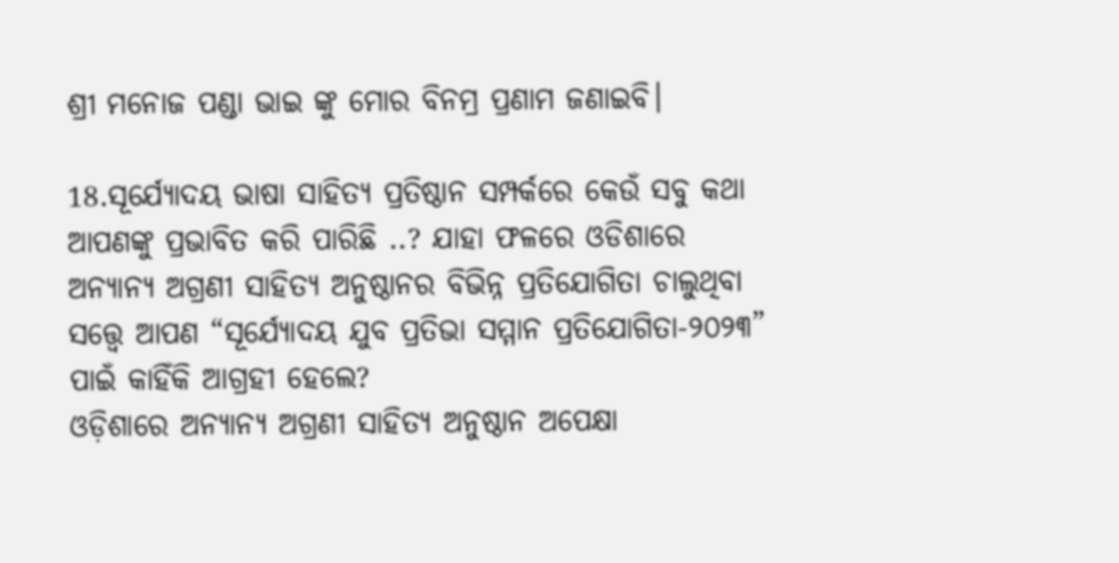ଶ୍ରୀ ମନୋଜ ପଣ୍ଡା ଭାଇ ଙ୍କୁ ମୋର ବିନମ୍ର ପ୍ରଣାମ ଜଣାଇବି।

18.ସୂର୍ଯ୍ୟୋଦୟ ଭାଷା ସାହିତ୍ୟ ପ୍ରତିଷ୍ଠାନ ସମ୍ପର୍କରେ କେଉଁ ସବୁ କଥା ଆପଣଙ୍କୁ ପ୍ରଭାବିତ କରି ପାରିଛି ..? ଯାହା ଫଳରେ ଓଡିଶାରେ ଅନ୍ୟାନ୍ୟ ଅଗ୍ରଣୀ ସାହିତ୍ୟ ଅନୁଷ୍ଠାନର ବିଭିନ୍ନ ପ୍ରତିଯୋଗିତା ଚାଲୁଥିବା ସତ୍ତ୍ୱେ ଆପଣ “ସୂର୍ଯ୍ୟୋଦୟ ଯୁବ ପ୍ରତିଭା ସମ୍ମାନ ପ୍ରତିଯୋଗିତା-୨୦୨୩” ପାଇଁ କାହିଁକି ଆଗ୍ରହୀ ହେଲେ?
ଓଡ଼ିଶାରେ ଅନ୍ୟାନ୍ୟ ଅଗ୍ରଣୀ ସାହିତ୍ୟ ଅନୁଷ୍ଠାନ ଅପେକ୍ଷା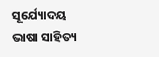ସୂର୍ଯ୍ୟୋଦୟ ଭାଷା ସାହିତ୍ୟ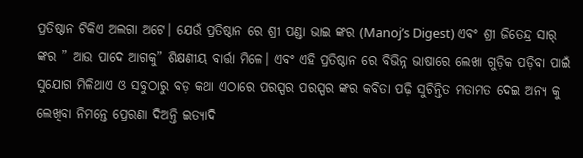ପ୍ରତିଷ୍ଠାନ ଟିକିଏ ଅଲଗା ଅଟେ। ଯେଉଁ ପ୍ରତିଷ୍ଠାନ ରେ ଶ୍ରୀ ପଣ୍ଡା ଭାଇ ଙ୍କର (Manoj’s Digest) ଏବଂ ଶ୍ରୀ ଜିତେନ୍ଦ୍ର ସାର୍ ଙ୍କର ” ଆଉ ପାଦେ ଆଗକୁ” ଶିକ୍ଷଣୀୟ ବାର୍ତ୍ତା ମିଳେ। ଏବଂ ଏହି ପ୍ରତିଷ୍ଠାନ ରେ ବିଭିନ୍ନ ଭାଷାରେ ଲେଖା ଗୁଡ଼ିକ ପଡ଼ିବା ପାଇଁ ସୁଯୋଗ ମିଳିଥାଏ ଓ ସବୁଠାରୁ ବଡ଼ କଥା ଏଠାରେ ପରସ୍ପର ପରସ୍ପର ଙ୍କର କବିତା ପଢ଼ି ସୁଚିନ୍ତିତ ମତାମତ ଦେଇ ଅନ୍ୟ କୁ ଲେଖିବା ନିମନ୍ତେ ପ୍ରେରଣା ଦିଅନ୍ତି ଇତ୍ୟାଦି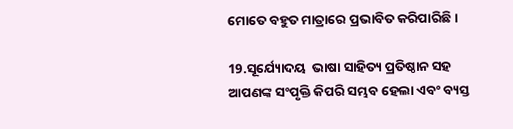ମୋତେ ବହୁତ ମାତ୍ରାରେ ପ୍ରଭାବିତ କରିପାରିଛି।

19.ସୂର୍ଯ୍ୟୋଦୟ  ଭାଷା ସାହିତ୍ୟ ପ୍ରତିଷ୍ଠାନ ସହ ଆପଣଙ୍କ ସଂପୃକ୍ତି କିପରି ସମ୍ଭବ ହେଲା ଏବଂ ବ୍ୟସ୍ତ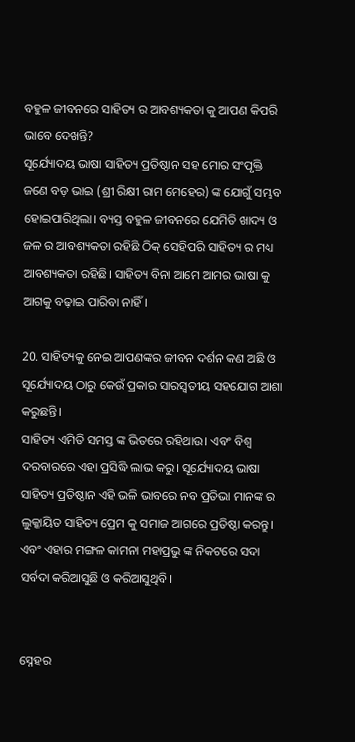ବହୁଳ ଜୀବନରେ ସାହିତ୍ୟ ର ଆବଶ୍ୟକତା କୁ ଆପଣ କିପରି ଭାବେ ଦେଖନ୍ତି?
ସୂର୍ଯ୍ୟୋଦୟ ଭାଷା ସାହିତ୍ୟ ପ୍ରତିଷ୍ଠାନ ସହ ମୋର ସଂପୃକ୍ତି  ଜଣେ ବଡ଼ ଭାଇ (ଶ୍ରୀ ରିକ୍ଷୀ ରାମ ମେହେର) ଙ୍କ ଯୋଗୁଁ ସମ୍ଭବ ହୋଇପାରିଥିଲା। ବ୍ୟସ୍ତ ବହୁଳ ଜୀବନରେ ଯେମିତି ଖାଦ୍ୟ ଓ ଜଳ ର ଆବଶ୍ୟକତା ରହିଛି ଠିକ୍ ସେହିପରି ସାହିତ୍ୟ ର ମଧ୍ୟ ଆବଶ୍ୟକତା ରହିଛି। ସାହିତ୍ୟ ବିନା ଆମେ ଆମର ଭାଷା କୁ ଆଗକୁ ବଢ଼ାଇ ପାରିବା ନାହିଁ।

20. ସାହିତ୍ୟକୁ ନେଇ ଆପଣଙ୍କର ଜୀବନ ଦର୍ଶନ କଣ ଅଛି ଓ ସୂର୍ଯ୍ୟୋଦୟ ଠାରୁ କେଉଁ ପ୍ରକାର ସାରସ୍ବତୀୟ ସହଯୋଗ ଆଶା କରୁଛନ୍ତି।
ସାହିତ୍ୟ ଏମିତି ସମସ୍ତ ଙ୍କ ଭିତରେ ରହିଥାଉ। ଏବଂ ବିଶ୍ୱ ଦରବାରରେ ଏହା ପ୍ରସିଦ୍ଧି ଲାଭ କରୁ। ସୂର୍ଯ୍ୟୋଦୟ ଭାଷା ସାହିତ୍ୟ ପ୍ରତିଷ୍ଠାନ ଏହି ଭଳି ଭାବରେ ନବ ପ୍ରତିଭା ମାନଙ୍କ ର ଲୁକ୍କାୟିତ ସାହିତ୍ୟ ପ୍ରେମ କୁ ସମାଜ ଆଗରେ ପ୍ରତିଷ୍ଠା କରନ୍ତୁ। ଏବଂ ଏହାର ମଙ୍ଗଳ କାମନା ମହାପ୍ରଭୁ ଙ୍କ ନିକଟରେ ସଦା ସର୍ବଦା କରିଆସୁଛି ଓ କରିଆସୁଥିବି।


ସ୍ନେହର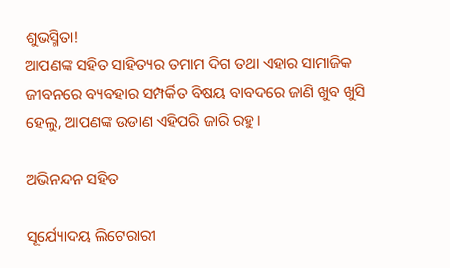ଶୁଭସ୍ମିତା!
ଆପଣଙ୍କ ସହିତ ସାହିତ୍ୟର ତମାମ ଦିଗ ତଥା ଏହାର ସାମାଜିକ ଜୀବନରେ ବ୍ୟବହାର ସମ୍ପର୍କିତ ବିଷୟ ବାବଦରେ ଜାଣି ଖୁବ ଖୁସି ହେଲୁ, ଆପଣଙ୍କ ଉଡାଣ ଏହିପରି ଜାରି ରହୁ।

ଅଭିନନ୍ଦନ ସହିତ

ସୂର୍ଯ୍ୟୋଦୟ ଲିଟେରାରୀ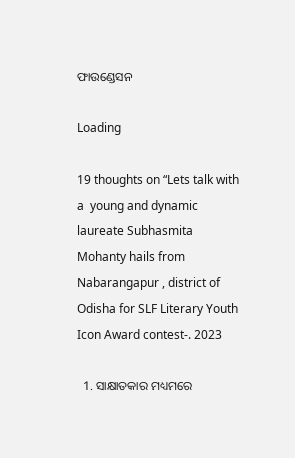ଫାଉଣ୍ଡେସନ

Loading

19 thoughts on “Lets talk with a  young and dynamic laureate Subhasmita Mohanty hails from Nabarangapur , district of Odisha for SLF Literary Youth Icon Award contest-. 2023

  1. ସାକ୍ଷାତକାର ମଧ୍ୟମରେ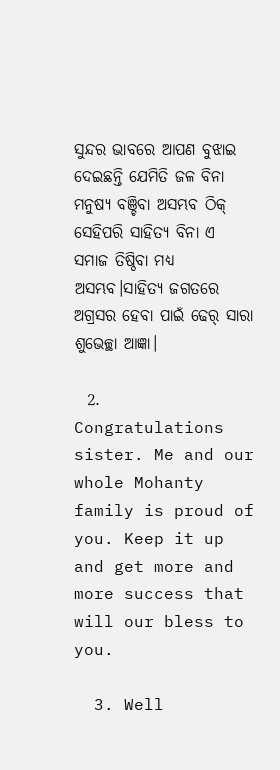ସୁନ୍ଦର ଭାବରେ ଆପଣ ବୁଝାଇ ଦେଇଛନ୍ତି ଯେମିତି ଜଳ ବିନା ମନୁଷ୍ୟ ବଞ୍ଚିବା ଅସମ୍ଭବ ଠିକ୍ ସେହିପରି ସାହିତ୍ୟ ବିନା ଏ ସମାଜ ତିଷ୍ଠିବା ମଧ୍ୟ ଅସମ୍ଭବ।ସାହିତ୍ୟ ଜଗତରେ ଅଗ୍ରସର ହେବା ପାଇଁ ଢେର୍ ସାରା ଶୁଭେଚ୍ଛା ଆଜ୍ଞା।

  2. Congratulations sister. Me and our whole Mohanty family is proud of you. Keep it up and get more and more success that will our bless to you.

  3. Well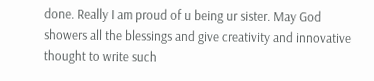done. Really I am proud of u being ur sister. May God showers all the blessings and give creativity and innovative thought to write such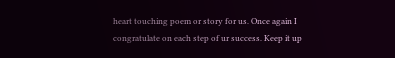heart touching poem or story for us. Once again I congratulate on each step of ur success. Keep it up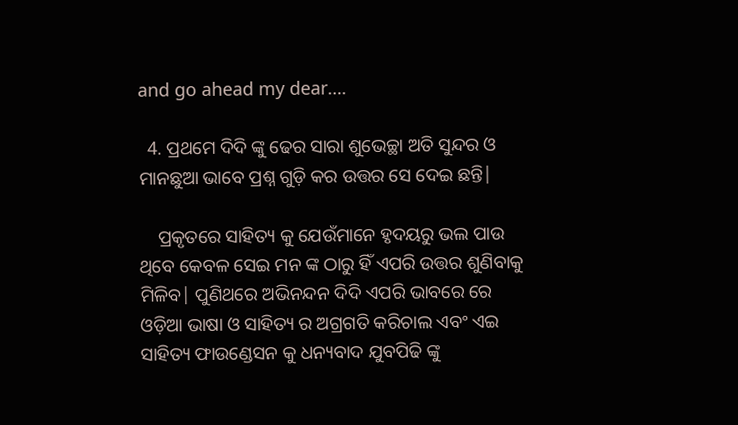and go ahead my dear….

  4. ପ୍ରଥମେ ଦିଦି ଙ୍କୁ ଢେର ସାରା ଶୁଭେଚ୍ଛା ଅତି ସୁନ୍ଦର ଓ ମାନଛୁଆ ଭାବେ ପ୍ରଶ୍ନ ଗୁଡ଼ି କର ଉତ୍ତର ସେ ଦେଇ ଛନ୍ତି|

    ପ୍ରକୃତରେ ସାହିତ୍ୟ କୁ ଯେଉଁମାନେ ହୃଦୟରୁ ଭଲ ପାଉ ଥିବେ କେବଳ ସେଇ ମନ ଙ୍କ ଠାରୁ ହିଁ ଏପରି ଉତ୍ତର ଶୁଣିବାକୁ ମିଳିବ| ପୁଣିଥରେ ଅଭିନନ୍ଦନ ଦିଦି ଏପରି ଭାବରେ ରେ ଓଡ଼ିଆ ଭାଷା ଓ ସାହିତ୍ୟ ର ଅଗ୍ରଗତି କରିଚାଲ ଏବଂ ଏଇ ସାହିତ୍ୟ ଫାଉଣ୍ଡେସନ କୁ ଧନ୍ୟବାଦ ଯୁବପିଢି ଙ୍କୁ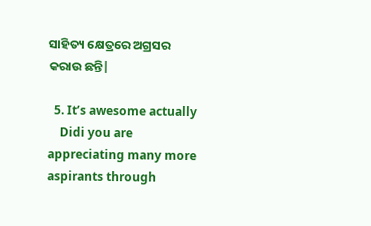ସାହିତ୍ୟ କ୍ଷେତ୍ରରେ ଅଗ୍ରସର କରାଉ ଛନ୍ତି|

  5. It’s awesome actually
    Didi you are appreciating many more aspirants through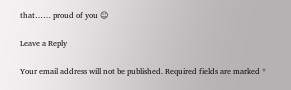that…… proud of you ☺

Leave a Reply

Your email address will not be published. Required fields are marked *